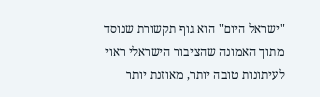"ישראל היום" הוא גוף תקשורת שנוסד מתוך האמונה שהציבור הישראלי ראוי לעיתונות טובה יותר, מאוזנת יותר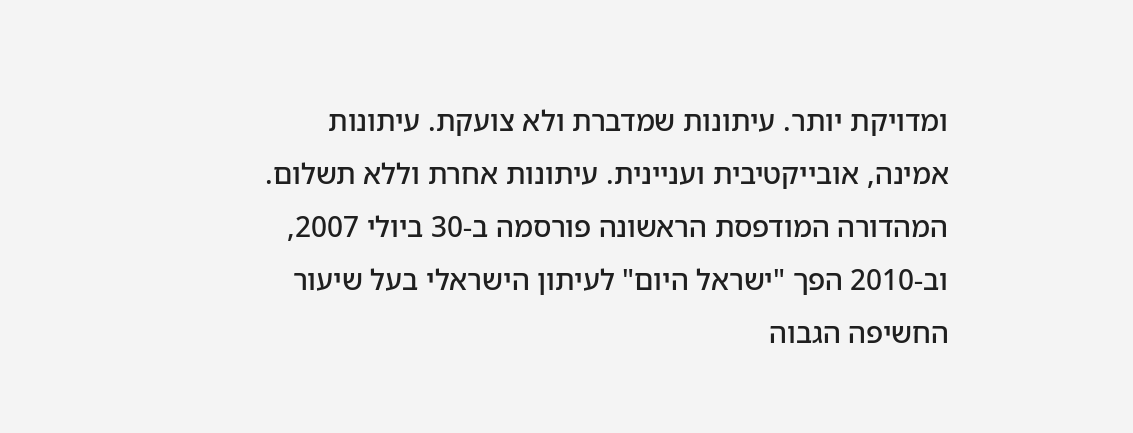ומדויקת יותר. עיתונות שמדברת ולא צועקת. עיתונות אמינה, אובייקטיבית ועניינית. עיתונות אחרת וללא תשלום. המהדורה המודפסת הראשונה פורסמה ב-30 ביולי 2007, וב-2010 הפך "ישראל היום" לעיתון הישראלי בעל שיעור החשיפה הגבוה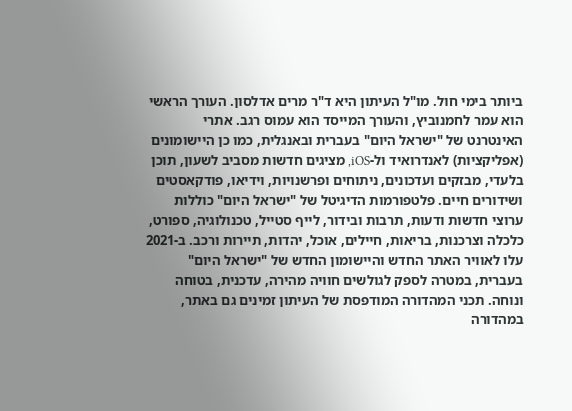ביותר בימי חול. מו"ל העיתון היא ד"ר מרים אדלסון. העורך הראשי הוא עמר לחמנוביץ, והעורך המייסד הוא עמוס רגב. אתרי האינטרנט של "ישראל היום" בעברית ובאנגלית, כמו כן היישומונים (אפליקציות) לאנדרואיד ול-iOS, מציגים חדשות מסביב לשעון, תוכן בלעדי, מבזקים ועדכונים, ניתוחים ופרשנויות, וידיאו, פודקאסטים ושידורים חיים. פלטפורמות הדיגיטל של "ישראל היום" כוללות ערוצי חדשות ודעות, תרבות ובידור, לייף סטייל, טכנולוגיה, ספורט, כלכלה וצרכנות, בריאות, חיילים, אוכל, יהדות, תיירות ורכב. ב-2021 עלו לאוויר האתר החדש והיישומון החדש של "ישראל היום" בעברית, במטרה לספק לגולשים חוויה מהירה, עדכנית, בטוחה ונוחה. תכני המהדורה המודפסת של העיתון זמינים גם באתר, במהדורה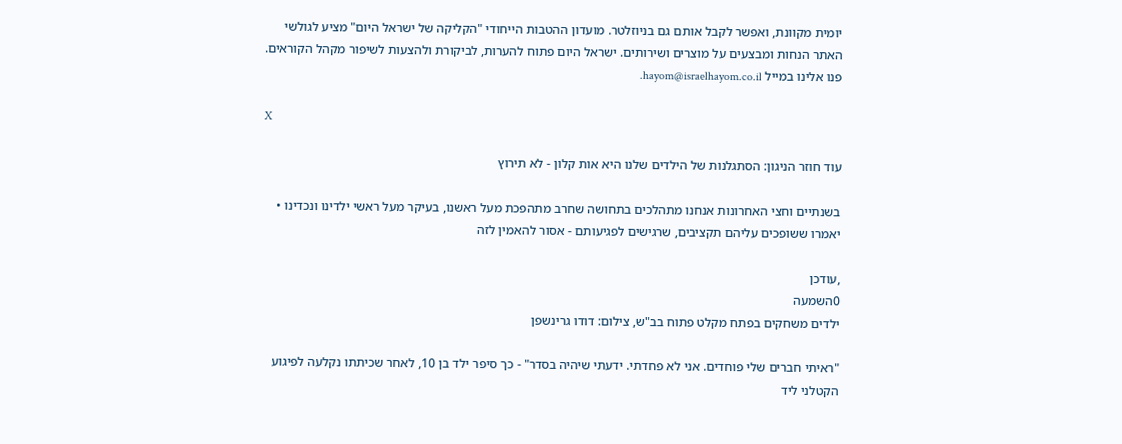יומית מקוונת, ואפשר לקבל אותם גם בניוזלטר. מועדון ההטבות הייחודי "הקליקה של ישראל היום" מציע לגולשי האתר הנחות ומבצעים על מוצרים ושירותים. ישראל היום פתוח להערות, לביקורת ולהצעות לשיפור מקהל הקוראים. פנו אלינו במייל hayom@israelhayom.co.il.

X

עוד חוזר הניגון: הסתגלנות של הילדים שלנו היא אות קלון - לא תירוץ

בשנתיים וחצי האחרונות אנחנו מתהלכים בתחושה שחרב מתהפכת מעל ראשנו, בעיקר מעל ראשי ילדינו ונכדינו • יאמרו ששופכים עליהם תקציבים, שרגישים לפגיעותם - אסור להאמין לזה

,עודכן
0השמעה
ילדים משחקים בפתח מקלט פתוח בב"ש, צילום: דודו גרינשפן

"ראיתי חברים שלי פוחדים. אני לא פחדתי. ידעתי שיהיה בסדר" - כך סיפר ילד בן 10, לאחר שכיתתו נקלעה לפיגוע הקטלני ליד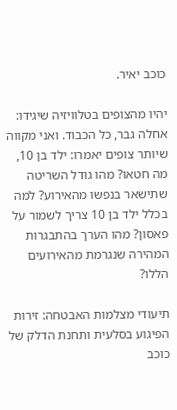כוכב יאיר.

יהיו מהצופים בטלוויזיה שיגידו: אחלה גבר, כל הכבוד. ואני מקווה שיותר צופים יאמרו: ילד בן 10, מה חטאו? מהו גודל השריטה שתישאר בנפשו מהאירוע? למה בכלל ילד בן 10 צריך לשמור על פאסון? מהו הערך בהתבגרות המהירה שנגרמת מהאירועים הללו?

תיעודי מצלמות האבטחה: זירות הפיגוע בסלעית ותחנת הדלק של כוכב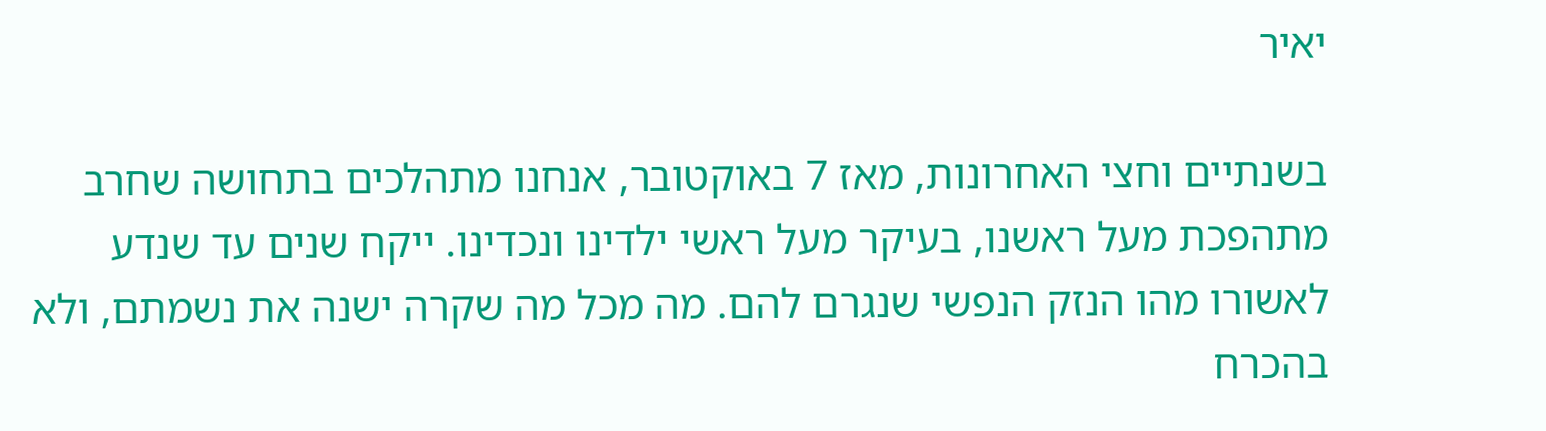יאיר

בשנתיים וחצי האחרונות, מאז 7 באוקטובר, אנחנו מתהלכים בתחושה שחרב מתהפכת מעל ראשנו, בעיקר מעל ראשי ילדינו ונכדינו. ייקח שנים עד שנדע לאשורו מהו הנזק הנפשי שנגרם להם. מה מכל מה שקרה ישנה את נשמתם, ולא בהכרח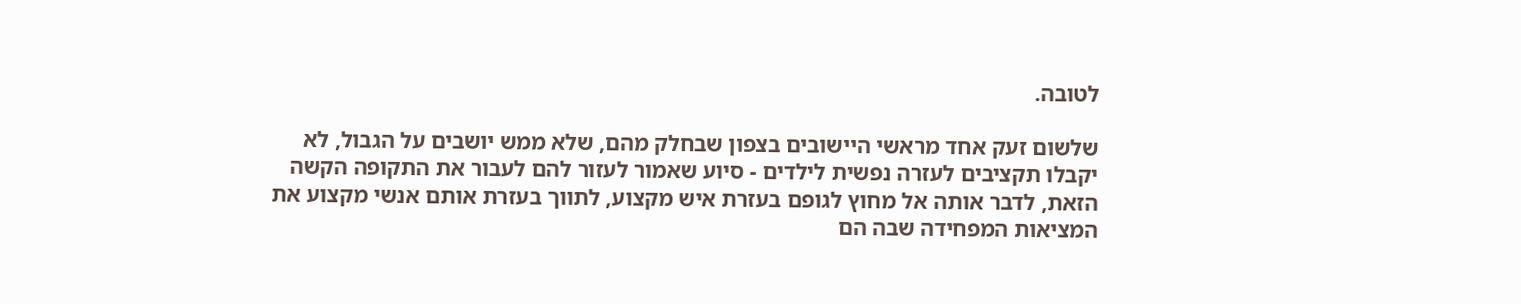לטובה.

שלשום זעק אחד מראשי היישובים בצפון שבחלק מהם, שלא ממש יושבים על הגבול, לא יקבלו תקציבים לעזרה נפשית לילדים - סיוע שאמור לעזור להם לעבור את התקופה הקשה הזאת, לדבר אותה אל מחוץ לגופם בעזרת איש מקצוע, לתווך בעזרת אותם אנשי מקצוע את המציאות המפחידה שבה הם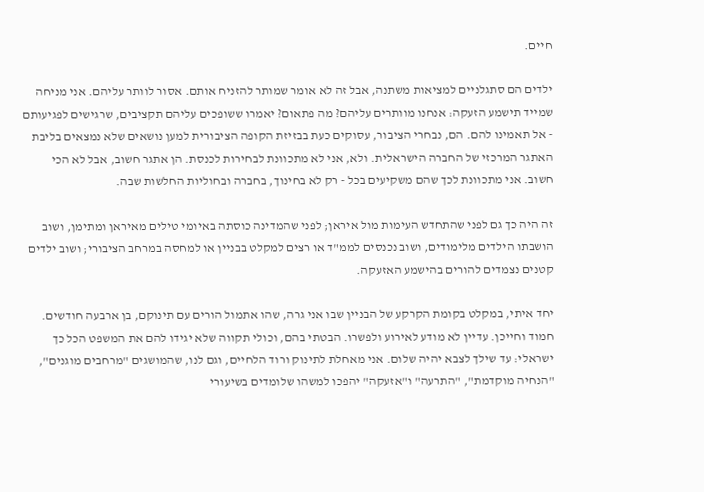חיים.

ילדים הם סתגלניים למציאות משתנה, אבל זה לא אומר שמותר להזניח אותם. אסור לוותר עליהם. אני מניחה שמייד תישמע הזעקה: אנחנו מוותרים עליהם? מה פתאום? יאמרו ששופכים עליהם תקציבים, שרגישים לפגיעותם - אל תאמינו להם. הם, נבחרי הציבור, עסוקים כעת בבזיזת הקופה הציבורית למען נושאים שלא נמצאים בליבת האתגר המרכזי של החברה הישראלית. ולא, אני לא מתכוונת לבחירות לכנסת. הן אתגר חשוב, אבל לא הכי חשוב. אני מתכוונת לכך שהם משקיעים בכל - רק לא בחינוך, בחברה ובחוליות החלשות שבה.

זה היה כך גם לפני שהתחדש העימות מול איראן; לפני שהמדינה כוסתה באיומי טילים מאיראן ומתימן, ושוב הושבתו הילדים מלימודים, ושוב נכנסים לממ"ד או רצים למקלט בבניין או למחסה במרחב הציבורי; ושוב ילדים קטנים נצמדים להורים בהישמע האזעקה.

יחד איתי, במקלט בקומת הקרקע של הבניין שבו אני גרה, שהו אתמול הורים עם תינוקם, בן ארבעה חודשים. חמוד וחייכן. עדיין לא מודע לאירוע ולפשרו. הבטתי בהם, וכולי תקווה שלא יגידו להם את המשפט הכל כך ישראלי: עד שילך לצבא יהיה שלום. אני מאחלת לתינוק ורוד הלחיים, וגם לנו, שהמושגים "מרחבים מוגנים", "הנחיה מוקדמת", "התרעה" ו"אזעקה" יהפכו למשהו שלומדים בשיעורי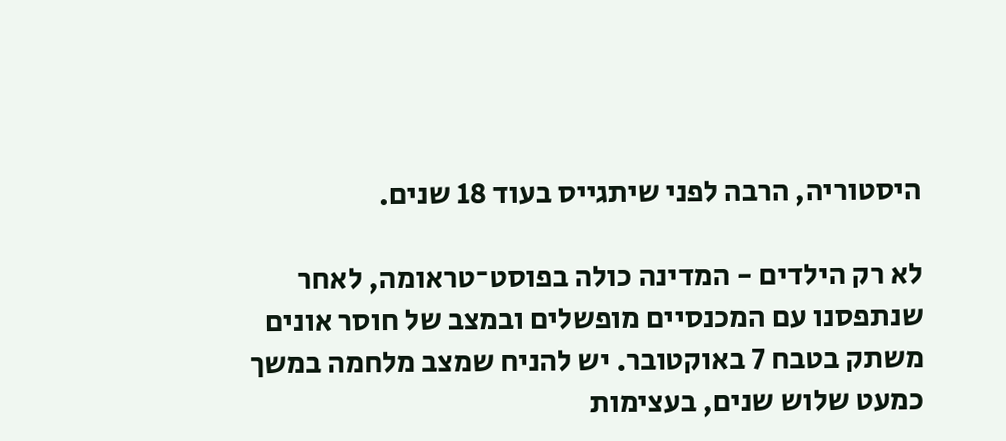היסטוריה, הרבה לפני שיתגייס בעוד 18 שנים.

לא רק הילדים - המדינה כולה בפוסט־טראומה, לאחר שנתפסנו עם המכנסיים מופשלים ובמצב של חוסר אונים משתק בטבח 7 באוקטובר. יש להניח שמצב מלחמה במשך כמעט שלוש שנים, בעצימות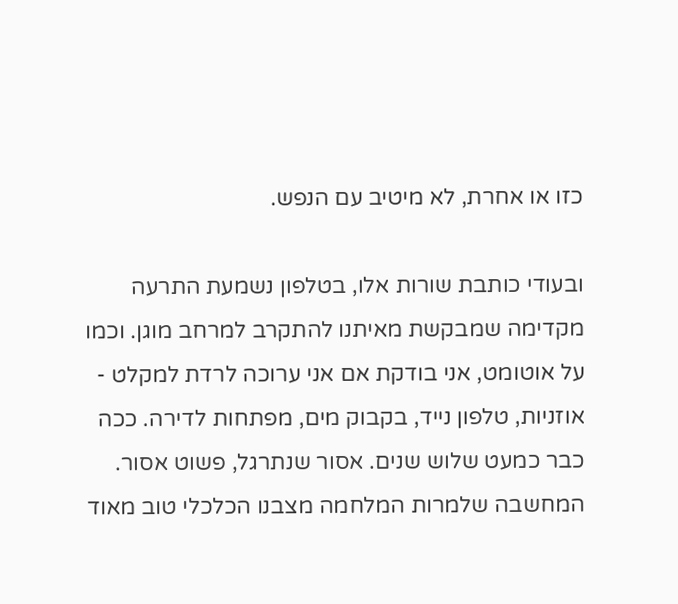כזו או אחרת, לא מיטיב עם הנפש.

ובעודי כותבת שורות אלו, בטלפון נשמעת התרעה מקדימה שמבקשת מאיתנו להתקרב למרחב מוגן. וכמו על אוטומט, אני בודקת אם אני ערוכה לרדת למקלט - אוזניות, טלפון נייד, בקבוק מים, מפתחות לדירה. ככה כבר כמעט שלוש שנים. אסור שנתרגל, פשוט אסור. המחשבה שלמרות המלחמה מצבנו הכלכלי טוב מאוד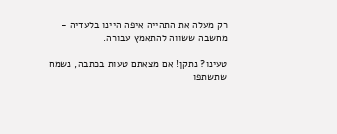רק מעלה את התהייה איפה היינו בלעדיה - מחשבה ששווה להתאמץ עבורה.

טעינו? נתקן! אם מצאתם טעות בכתבה, נשמח שתשתפו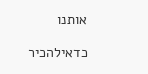אותנו

כדאילהכיר